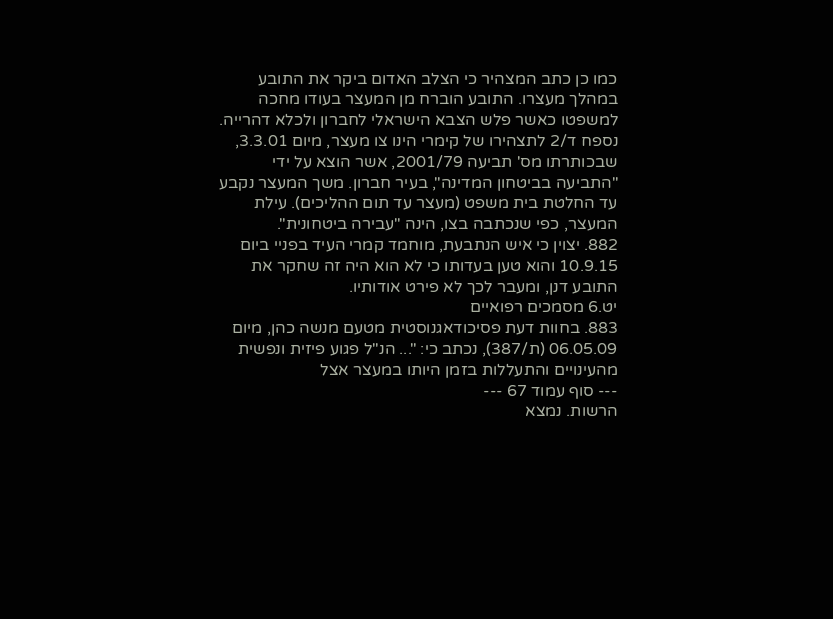כמו כן כתב המצהיר כי הצלב האדום ביקר את התובע במהלך מעצרו. התובע הוברח מן המעצר בעודו מחכה למשפטו כאשר פלש הצבא הישראלי לחברון ולכלא דהרייה.
נספח ד/2 לתצהירו של קימרי הינו צו מעצר, מיום 3.3.01, שבכותרתו מס' תביעה 2001/79, אשר הוצא על ידי "התביעה בביטחון המדינה", בעיר חברון. משך המעצר נקבע עד החלטת בית משפט (מעצר עד תום ההליכים). עילת המעצר, כפי שנכתבה בצו, הינה "עבירה ביטחונית".
882. יצוין כי איש הנתבעת, מוחמד קמרי העיד בפניי ביום 10.9.15 והוא טען בעדותו כי לא הוא היה זה שחקר את התובע דנן, ומעבר לכך לא פירט אודותיו.
יט.6 מסמכים רפואיים
883. בחוות דעת פסיכודאגנוסטית מטעם מנשה כהן, מיום 06.05.09 (ת/387), נכתב כי: "... הנ"ל פגוע פיזית ונפשית מהעינויים והתעללות בזמן היותו במעצר אצל
--- סוף עמוד 67 ---
הרשות. נמצא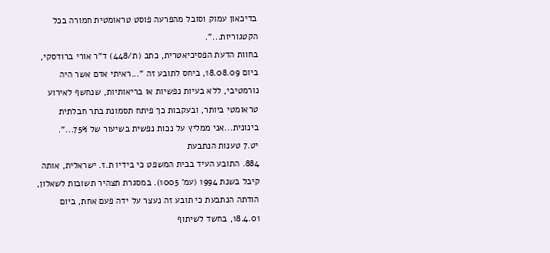בדיכאון עמוק וסובל מהפרעה פוסט טראומטית חמורה בכל הקטגוריות...".
בחוות הדעת הפסיכיאטרית, כתב (ת/448) ד"ר אורי ברודסקי, ביום 18.08.09, ביחס לתובע זה "...ראיתי אדם אשר היה נורמטיבי, ללא בעיות נפשיות או בריאותיות, שנחשף לאירוע טראומטי ביותר, ובעקבות כך פיתח תסמונת בתר חבלתית בינונית...אני ממליץ על נכות נפשית בשיעור של 75%...".
יט.7 טענות הנתבעת
884. התובע העיד בבית המשפט כי בידיו ת.ז. ישראלית, אותה קיבל בשנת 1994 (עמ' 1005). במסגרת תצהיר תשובות לשאלון, הודתה הנתבעת כי תובע זה נעצר על ידה פעם אחת, ביום 18.4.01, בחשד לשיתוף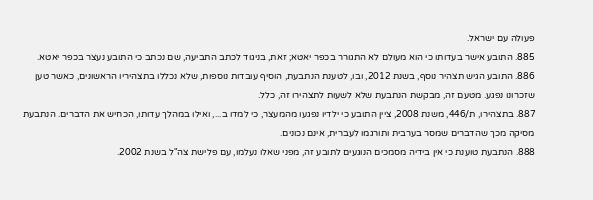פעולה עם ישראל.
885. התובע אישר בעדותו כי הוא מעולם לא התגורר בכפר יאטא; זאת, בניגוד לכתב התביעה, שם נכתב כי התובע נעצר בכפר יאטא.
886. התובע הגיש תצהיר נוסף, בשנת 2012, ובו, לטענת הנתבעת, הוסיף עובדות נוספות, שלא נכללו בתצהיריו הראשונים, כאשר טען שזכרונו נפגע. מטעם זה, מבקשת הנתבעת שלא לשעות לתצהירו זה, כלל.
887. בתצהירו, ת/446, משנת 2008, ציין התובע כי ילדיו נפגעו מהמעצר, כי למדו ב..., ואילו במהלך עדותו, הכחיש את הדברים. הנתבעת מסיקה מכך שהדברים שמסר בערבית ותורגמו לעברית, אינם נכונים.
888. הנתבעת טוענת כי אין בידיה מסמכים הנוגעים לתובע זה, מפני שאלו נעלמו, עם פלישת צה"ל בשנת 2002.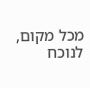מכל מקום, לנוכח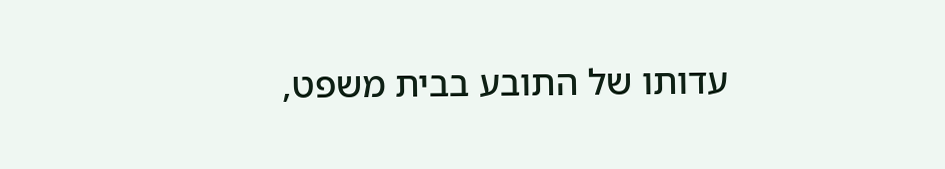עדותו של התובע בבית משפט,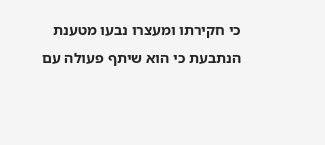כי חקירתו ומעצרו נבעו מטענת הנתבעת כי הוא שיתף פעולה עם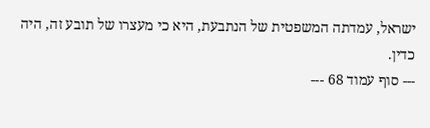ישראל, עמדתה המשפטית של הנתבעת, היא כי מעצרו של תובע זה, היה כדין.
--- סוף עמוד 68 ---